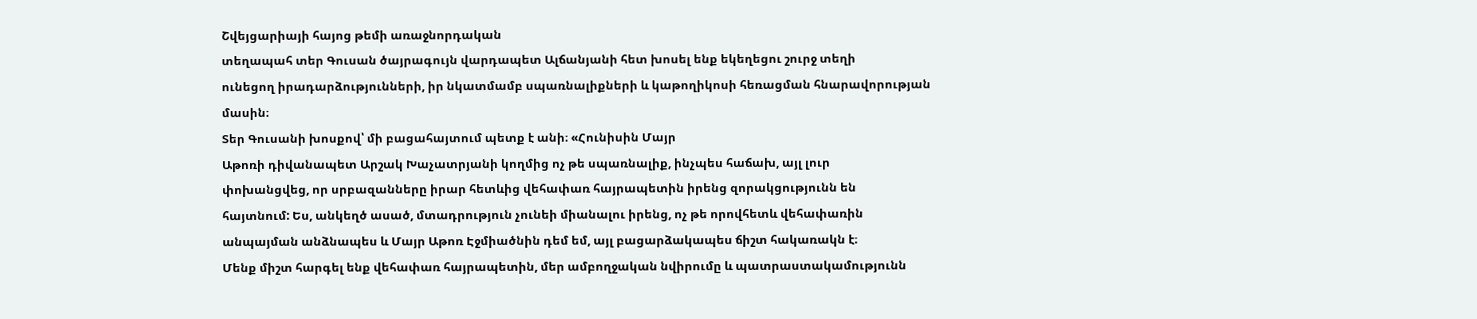Շվեյցարիայի հայոց թեմի առաջնորդական
տեղապահ տեր Գուսան ծայրագույն վարդապետ Ալճանյանի հետ խոսել ենք եկեղեցու շուրջ տեղի
ունեցող իրադարձությունների, իր նկատմամբ սպառնալիքների և կաթողիկոսի հեռացման հնարավորության
մասին։
Տեր Գուսանի խոսքով՝ մի բացահայտում պետք է անի։ «Հունիսին Մայր
Աթոռի դիվանապետ Արշակ Խաչատրյանի կողմից ոչ թե սպառնալիք, ինչպես հաճախ, այլ լուր
փոխանցվեց, որ սրբազանները իրար հետևից վեհափառ հայրապետին իրենց զորակցությունն են
հայտնում: Ես, անկեղծ ասած, մտադրություն չունեի միանալու իրենց, ոչ թե որովհետև վեհափառին
անպայման անձնապես և Մայր Աթոռ Էջմիածնին դեմ եմ, այլ բացարձակապես ճիշտ հակառակն է։
Մենք միշտ հարգել ենք վեհափառ հայրապետին, մեր ամբողջական նվիրումը և պատրաստակամությունն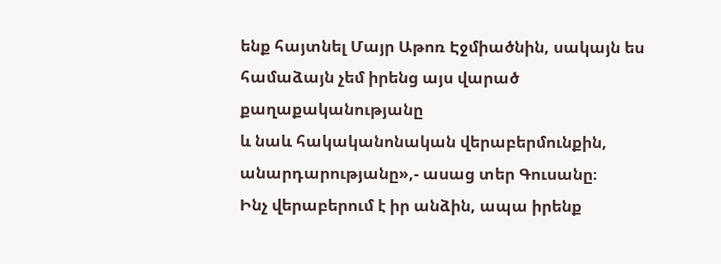ենք հայտնել Մայր Աթոռ Էջմիածնին, սակայն ես համաձայն չեմ իրենց այս վարած քաղաքականությանը
և նաև հակականոնական վերաբերմունքին, անարդարությանը»,- ասաց տեր Գուսանը։
Ինչ վերաբերում է իր անձին, ապա իրենք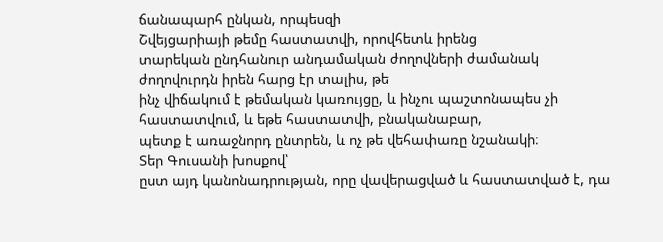ճանապարհ ընկան, որպեսզի
Շվեյցարիայի թեմը հաստատվի, որովհետև իրենց
տարեկան ընդհանուր անդամական ժողովների ժամանակ ժողովուրդն իրեն հարց էր տալիս, թե
ինչ վիճակում է թեմական կառույցը, և ինչու պաշտոնապես չի հաստատվում, և եթե հաստատվի, բնականաբար,
պետք է առաջնորդ ընտրեն, և ոչ թե վեհափառը նշանակի։
Տեր Գուսանի խոսքով՝
ըստ այդ կանոնադրության, որը վավերացված և հաստատված է, դա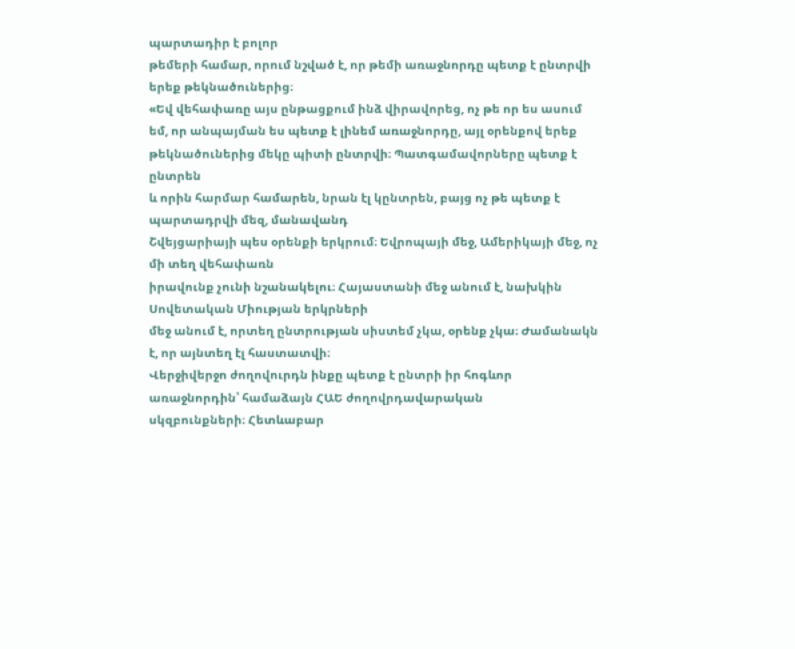պարտադիր է բոլոր
թեմերի համար, որում նշված է, որ թեմի առաջնորդը պետք է ընտրվի երեք թեկնածուներից։
«Եվ վեհափառը այս ընթացքում ինձ վիրավորեց, ոչ թե որ ես ասում
եմ, որ անպայման ես պետք է լինեմ առաջնորդը, այլ օրենքով երեք թեկնածուներից մեկը պիտի ընտրվի։ Պատգամավորները պետք է ընտրեն
և որին հարմար համարեն, նրան էլ կընտրեն, բայց ոչ թե պետք է պարտադրվի մեզ, մանավանդ
Շվեյցարիայի պես օրենքի երկրում։ Եվրոպայի մեջ, Ամերիկայի մեջ, ոչ մի տեղ վեհափառն
իրավունք չունի նշանակելու։ Հայաստանի մեջ անում է, նախկին Սովետական Միության երկրների
մեջ անում է, որտեղ ընտրության սիստեմ չկա, օրենք չկա։ Ժամանակն է, որ այնտեղ էլ հաստատվի։
Վերջիվերջո ժողովուրդն ինքը պետք է ընտրի իր հոգևոր առաջնորդին՝ համաձայն ՀԱԵ ժողովրդավարական
սկզբունքների։ Հետևաբար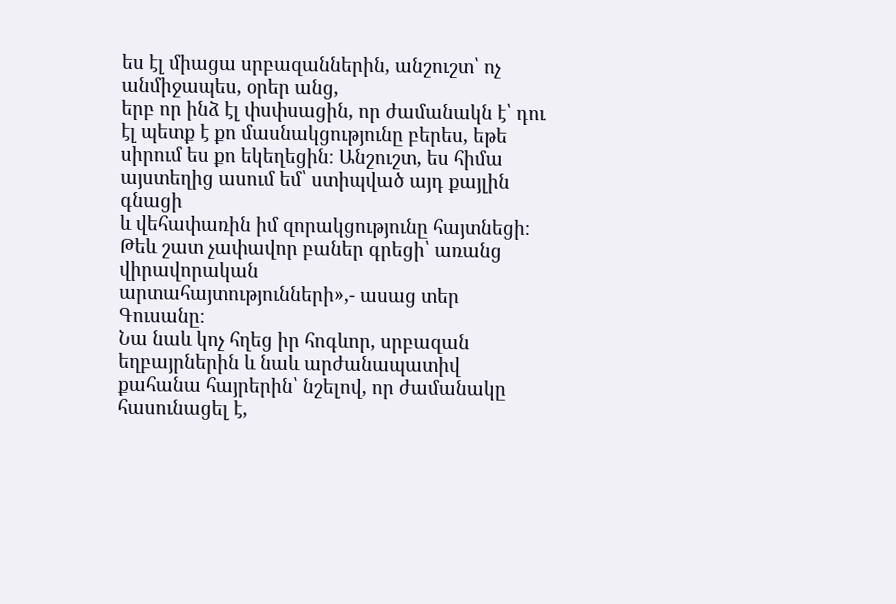ես էլ միացա սրբազաններին, անշուշտ՝ ոչ անմիջապես, օրեր անց,
երբ որ ինձ էլ փսփսացին, որ ժամանակն է՝ դու էլ պետք է քո մասնակցությունը բերես, եթե
սիրում ես քո եկեղեցին։ Անշուշտ, ես հիմա այստեղից ասում եմ՝ ստիպված այդ քայլին գնացի
և վեհափառին իմ զորակցությունը հայտնեցի։ Թեև շատ չափավոր բաներ գրեցի՝ առանց վիրավորական
արտահայտությունների»,- ասաց տեր Գուսանը։
Նա նաև կոչ հղեց իր հոգևոր, սրբազան եղբայրներին և նաև արժանապատիվ
քահանա հայրերին՝ նշելով, որ ժամանակը հասունացել է,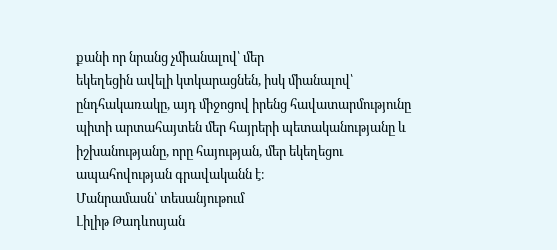քանի որ նրանց չմիանալով՝ մեր
եկեղեցին ավելի կտկարացնեն, իսկ միանալով՝ ընդհակառակը, այդ միջոցով իրենց հավատարմությունը
պիտի արտահայտեն մեր հայրերի պետականությանը և իշխանությանը, որը հայության, մեր եկեղեցու
ապահովության գրավականն է։
Մանրամասն՝ տեսանյութում
Լիլիթ Թադևոսյան